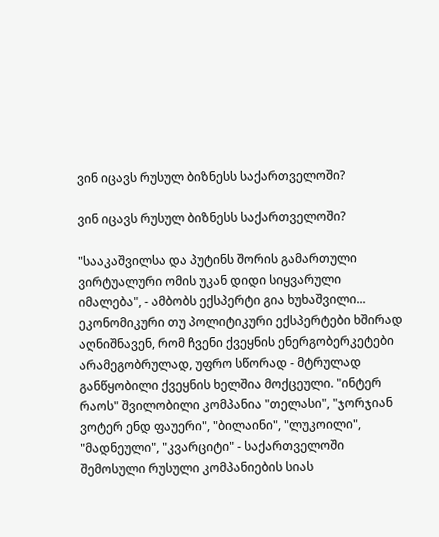ვინ იცავს რუსულ ბიზნესს საქართველოში?

ვინ იცავს რუსულ ბიზნესს საქართველოში?

"სააკაშვილსა და პუტინს შორის გამართული ვირტუალური ომის უკან დიდი სიყვარული იმალება", - ამბობს ექსპერტი გია ხუხაშვილი... ეკონომიკური თუ პოლიტიკური ექსპერტები ხშირად აღნიშნავენ, რომ ჩვენი ქვეყნის ენერგობერკეტები არამეგობრულად, უფრო სწორად - მტრულად განწყობილი ქვეყნის ხელშია მოქცეული. "ინტერ რაოს" შვილობილი კომპანია "თელასი", "ჯორჯიან ვოტერ ენდ ფაუერი", "ბილაინი", "ლუკოილი", "მადნეული", "კვარციტი" - საქართველოში შემოსული რუსული კომპანიების სიას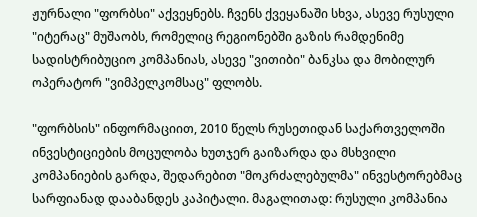ჟურნალი "ფორბსი" აქვეყნებს. ჩვენს ქვეყანაში სხვა, ასევე რუსული "იტერაც" მუშაობს, რომელიც რეგიონებში გაზის რამდენიმე სადისტრიბუციო კომპანიას, ასევე "ვითიბი" ბანკსა და მობილურ ოპერატორ "ვიმპელკომსაც" ფლობს.

"ფორბსის" ინფორმაციით, 2010 წელს რუსეთიდან საქართველოში ინვესტიციების მოცულობა ხუთჯერ გაიზარდა და მსხვილი კომპანიების გარდა, შედარებით "მოკრძალებულმა" ინვესტორებმაც სარფიანად დააბანდეს კაპიტალი. მაგალითად: რუსული კომპანია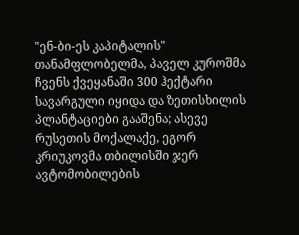"ენ-ბი-ეს კაპიტალის" თანამფლობელმა, პაველ კუროშმა ჩვენს ქვეყანაში 300 ჰექტარი სავარგული იყიდა და ზეთისხილის პლანტაციები გააშენა; ასევე რუსეთის მოქალაქე, ეგორ კრიუკოვმა თბილისში ჯერ ავტომობილების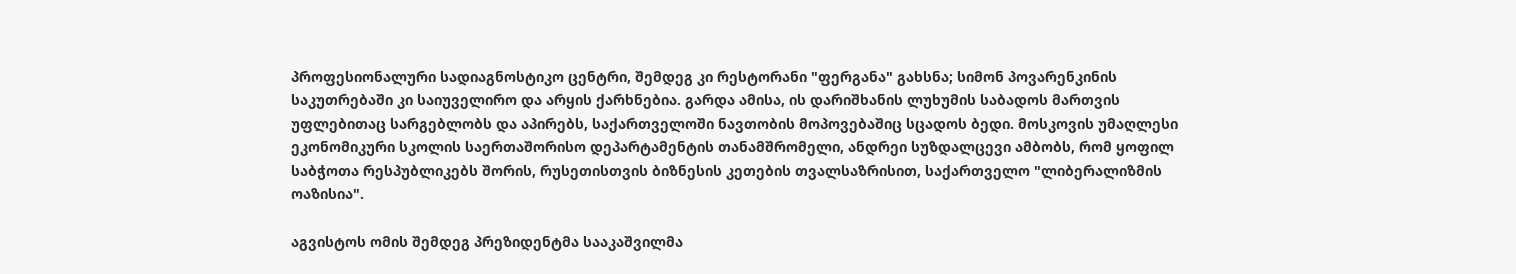პროფესიონალური სადიაგნოსტიკო ცენტრი, შემდეგ კი რესტორანი "ფერგანა" გახსნა; სიმონ პოვარენკინის საკუთრებაში კი საიუველირო და არყის ქარხნებია. გარდა ამისა, ის დარიშხანის ლუხუმის საბადოს მართვის უფლებითაც სარგებლობს და აპირებს, საქართველოში ნავთობის მოპოვებაშიც სცადოს ბედი. მოსკოვის უმაღლესი ეკონომიკური სკოლის საერთაშორისო დეპარტამენტის თანამშრომელი, ანდრეი სუზდალცევი ამბობს, რომ ყოფილ საბჭოთა რესპუბლიკებს შორის, რუსეთისთვის ბიზნესის კეთების თვალსაზრისით, საქართველო "ლიბერალიზმის ოაზისია".

აგვისტოს ომის შემდეგ პრეზიდენტმა სააკაშვილმა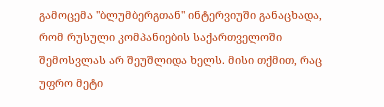გამოცემა "ბლუმბერგთან" ინტერვიუში განაცხადა, რომ რუსული კომპანიების საქართველოში შემოსვლას არ შეუშლიდა ხელს. მისი თქმით, რაც უფრო მეტი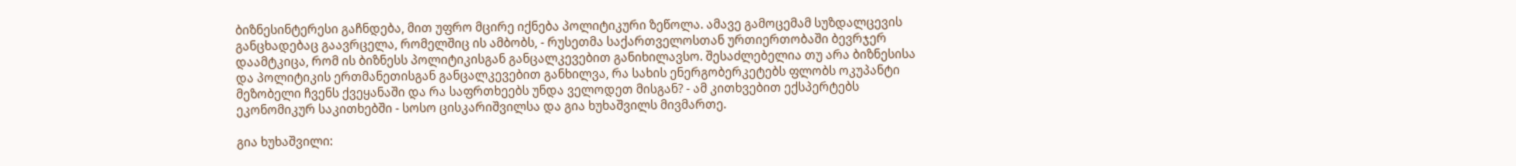ბიზნესინტერესი გაჩნდება, მით უფრო მცირე იქნება პოლიტიკური ზეწოლა. ამავე გამოცემამ სუზდალცევის განცხადებაც გაავრცელა, რომელშიც ის ამბობს, - რუსეთმა საქართველოსთან ურთიერთობაში ბევრჯერ დაამტკიცა, რომ ის ბიზნესს პოლიტიკისგან განცალკევებით განიხილავსო. შესაძლებელია თუ არა ბიზნესისა და პოლიტიკის ერთმანეთისგან განცალკევებით განხილვა, რა სახის ენერგობერკეტებს ფლობს ოკუპანტი მეზობელი ჩვენს ქვეყანაში და რა საფრთხეებს უნდა ველოდეთ მისგან? - ამ კითხვებით ექსპერტებს ეკონომიკურ საკითხებში - სოსო ცისკარიშვილსა და გია ხუხაშვილს მივმართე.

გია ხუხაშვილი: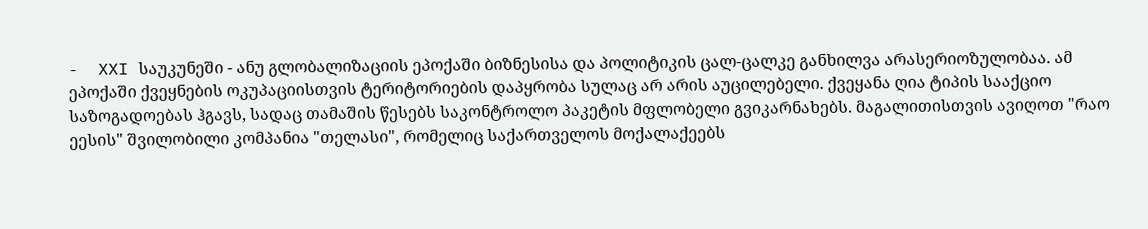-  XXI საუკუნეში - ანუ გლობალიზაციის ეპოქაში ბიზნესისა და პოლიტიკის ცალ-ცალკე განხილვა არასერიოზულობაა. ამ ეპოქაში ქვეყნების ოკუპაციისთვის ტერიტორიების დაპყრობა სულაც არ არის აუცილებელი. ქვეყანა ღია ტიპის სააქციო საზოგადოებას ჰგავს, სადაც თამაშის წესებს საკონტროლო პაკეტის მფლობელი გვიკარნახებს. მაგალითისთვის ავიღოთ "რაო ეესის" შვილობილი კომპანია "თელასი", რომელიც საქართველოს მოქალაქეებს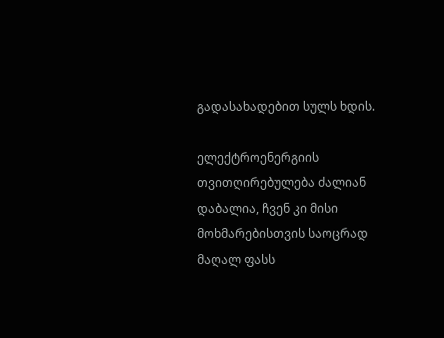გადასახადებით სულს ხდის.

ელექტროენერგიის თვითღირებულება ძალიან დაბალია, ჩვენ კი მისი მოხმარებისთვის საოცრად მაღალ ფასს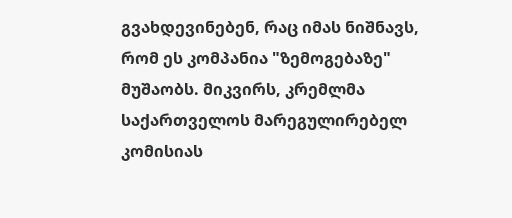გვახდევინებენ, რაც იმას ნიშნავს, რომ ეს კომპანია "ზემოგებაზე" მუშაობს. მიკვირს, კრემლმა საქართველოს მარეგულირებელ კომისიას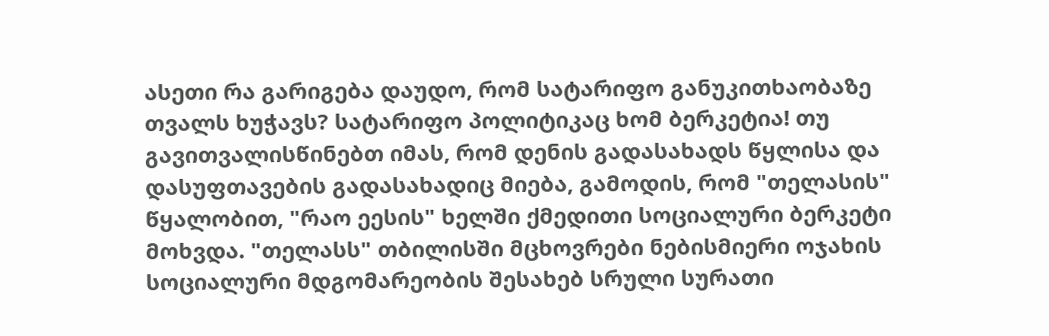ასეთი რა გარიგება დაუდო, რომ სატარიფო განუკითხაობაზე თვალს ხუჭავს? სატარიფო პოლიტიკაც ხომ ბერკეტია! თუ გავითვალისწინებთ იმას, რომ დენის გადასახადს წყლისა და დასუფთავების გადასახადიც მიება, გამოდის, რომ "თელასის" წყალობით, "რაო ეესის" ხელში ქმედითი სოციალური ბერკეტი მოხვდა. "თელასს" თბილისში მცხოვრები ნებისმიერი ოჯახის სოციალური მდგომარეობის შესახებ სრული სურათი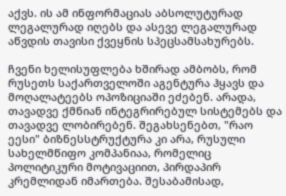აქვს. ის ამ ინფორმაციას აბსოლუტურად ლეგალურად იღებს და ასევე ლეგალურად აწვდის თავისი ქვეყნის სპეცსამსახურებს.

ჩვენი ხელისუფლება ხშირად ამბობს, რომ რუსეთს საქართველოში აგენტურა ჰყავს და მოღალატეებს ოპოზიციაში ეძებენ. არადა, თავადვე ქმნიან ინტეგრირებულ სისტემებს და თავადვე ლობირებენ. შეგახსენებთ, "რაო ეესი" ბიზნესსტრუქტურა კი არა, რუსული სახელმწიფო კომპანიაა, რომელიც პოლიტიკური მოტივაციით, პირდაპირ კრემლიდან იმართება. შესაბამისად,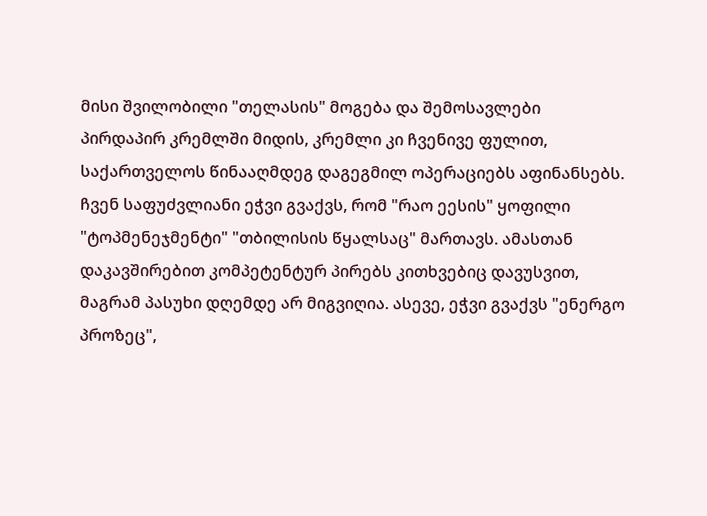მისი შვილობილი "თელასის" მოგება და შემოსავლები პირდაპირ კრემლში მიდის, კრემლი კი ჩვენივე ფულით, საქართველოს წინააღმდეგ დაგეგმილ ოპერაციებს აფინანსებს. ჩვენ საფუძვლიანი ეჭვი გვაქვს, რომ "რაო ეესის" ყოფილი "ტოპმენეჯმენტი" "თბილისის წყალსაც" მართავს. ამასთან დაკავშირებით კომპეტენტურ პირებს კითხვებიც დავუსვით, მაგრამ პასუხი დღემდე არ მიგვიღია. ასევე, ეჭვი გვაქვს "ენერგო პროზეც",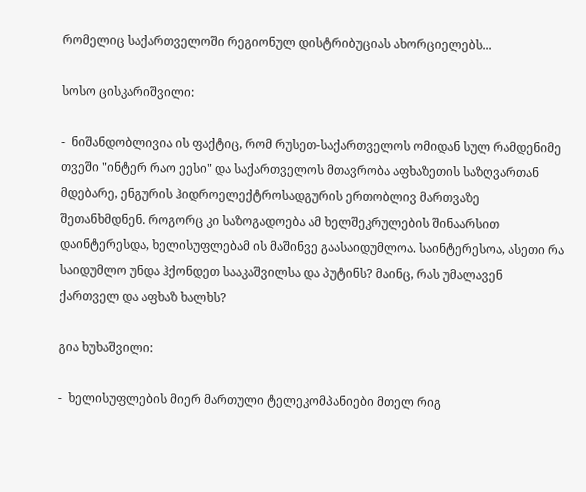რომელიც საქართველოში რეგიონულ დისტრიბუციას ახორციელებს...

სოსო ცისკარიშვილი:

-  ნიშანდობლივია ის ფაქტიც, რომ რუსეთ-საქართველოს ომიდან სულ რამდენიმე თვეში "ინტერ რაო ეესი" და საქართველოს მთავრობა აფხაზეთის საზღვართან მდებარე, ენგურის ჰიდროელექტროსადგურის ერთობლივ მართვაზე შეთანხმდნენ. როგორც კი საზოგადოება ამ ხელშეკრულების შინაარსით დაინტერესდა, ხელისუფლებამ ის მაშინვე გაასაიდუმლოა. საინტერესოა, ასეთი რა საიდუმლო უნდა ჰქონდეთ სააკაშვილსა და პუტინს? მაინც, რას უმალავენ ქართველ და აფხაზ ხალხს?

გია ხუხაშვილი:

-  ხელისუფლების მიერ მართული ტელეკომპანიები მთელ რიგ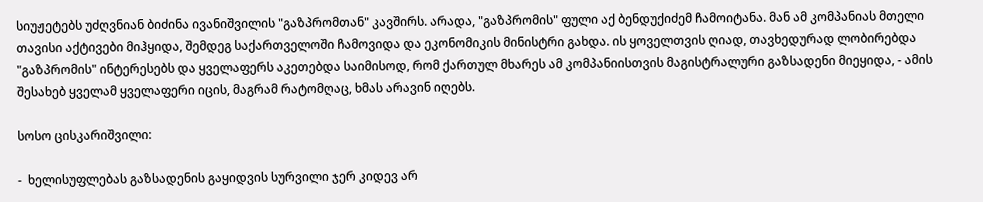სიუჟეტებს უძღვნიან ბიძინა ივანიშვილის "გაზპრომთან" კავშირს. არადა, "გაზპრომის" ფული აქ ბენდუქიძემ ჩამოიტანა. მან ამ კომპანიას მთელი თავისი აქტივები მიჰყიდა, შემდეგ საქართველოში ჩამოვიდა და ეკონომიკის მინისტრი გახდა. ის ყოველთვის ღიად, თავხედურად ლობირებდა "გაზპრომის" ინტერესებს და ყველაფერს აკეთებდა საიმისოდ, რომ ქართულ მხარეს ამ კომპანიისთვის მაგისტრალური გაზსადენი მიეყიდა, - ამის შესახებ ყველამ ყველაფერი იცის, მაგრამ რატომღაც, ხმას არავინ იღებს.

სოსო ცისკარიშვილი:

-  ხელისუფლებას გაზსადენის გაყიდვის სურვილი ჯერ კიდევ არ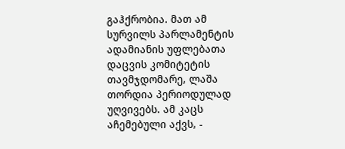გაჰქრობია. მათ ამ სურვილს პარლამენტის ადამიანის უფლებათა დაცვის კომიტეტის თავმჯდომარე, ლაშა თორდია პერიოდულად უღვივებს. ამ კაცს აჩემებული აქვს, -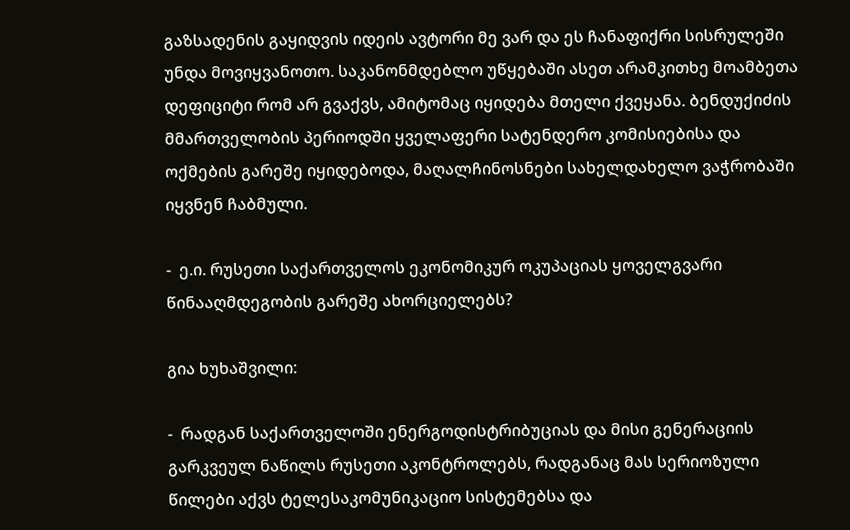გაზსადენის გაყიდვის იდეის ავტორი მე ვარ და ეს ჩანაფიქრი სისრულეში უნდა მოვიყვანოთო. საკანონმდებლო უწყებაში ასეთ არამკითხე მოამბეთა დეფიციტი რომ არ გვაქვს, ამიტომაც იყიდება მთელი ქვეყანა. ბენდუქიძის მმართველობის პერიოდში ყველაფერი სატენდერო კომისიებისა და ოქმების გარეშე იყიდებოდა, მაღალჩინოსნები სახელდახელო ვაჭრობაში იყვნენ ჩაბმული.

-  ე.ი. რუსეთი საქართველოს ეკონომიკურ ოკუპაციას ყოველგვარი წინააღმდეგობის გარეშე ახორციელებს?

გია ხუხაშვილი:

-  რადგან საქართველოში ენერგოდისტრიბუციას და მისი გენერაციის გარკვეულ ნაწილს რუსეთი აკონტროლებს, რადგანაც მას სერიოზული წილები აქვს ტელესაკომუნიკაციო სისტემებსა და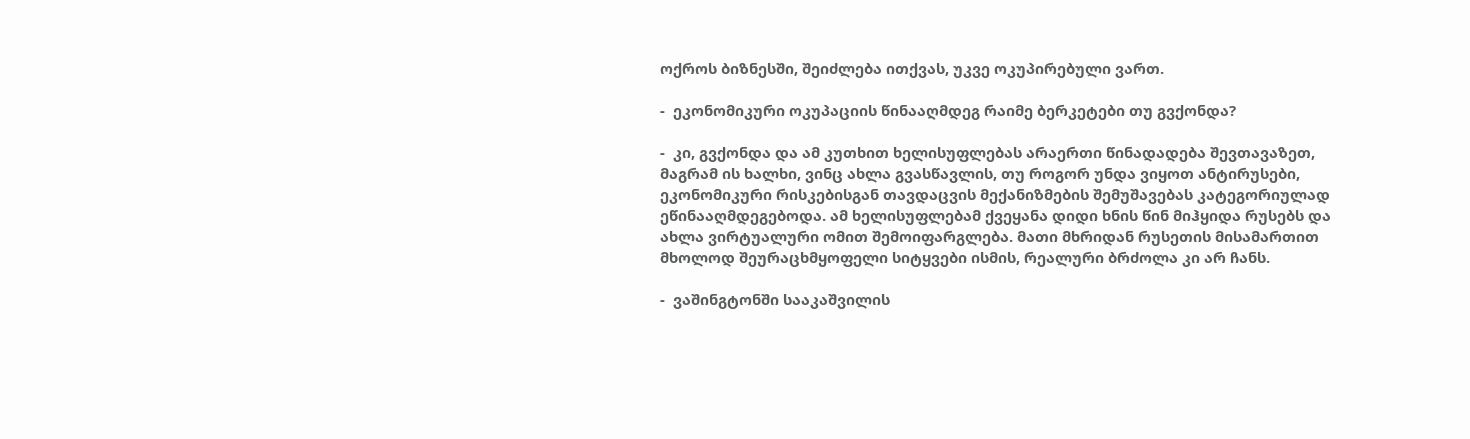ოქროს ბიზნესში, შეიძლება ითქვას, უკვე ოკუპირებული ვართ.

-  ეკონომიკური ოკუპაციის წინააღმდეგ რაიმე ბერკეტები თუ გვქონდა?

-  კი, გვქონდა და ამ კუთხით ხელისუფლებას არაერთი წინადადება შევთავაზეთ, მაგრამ ის ხალხი, ვინც ახლა გვასწავლის, თუ როგორ უნდა ვიყოთ ანტირუსები, ეკონომიკური რისკებისგან თავდაცვის მექანიზმების შემუშავებას კატეგორიულად ეწინააღმდეგებოდა. ამ ხელისუფლებამ ქვეყანა დიდი ხნის წინ მიჰყიდა რუსებს და ახლა ვირტუალური ომით შემოიფარგლება. მათი მხრიდან რუსეთის მისამართით მხოლოდ შეურაცხმყოფელი სიტყვები ისმის, რეალური ბრძოლა კი არ ჩანს.

-  ვაშინგტონში სააკაშვილის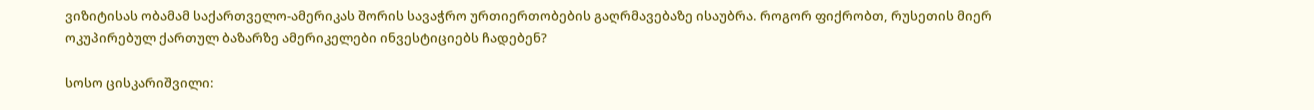ვიზიტისას ობამამ საქართველო-ამერიკას შორის სავაჭრო ურთიერთობების გაღრმავებაზე ისაუბრა. როგორ ფიქრობთ, რუსეთის მიერ ოკუპირებულ ქართულ ბაზარზე ამერიკელები ინვესტიციებს ჩადებენ?

სოსო ცისკარიშვილი: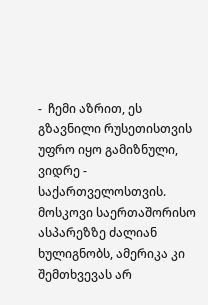-  ჩემი აზრით, ეს გზავნილი რუსეთისთვის უფრო იყო გამიზნული, ვიდრე - საქართველოსთვის. მოსკოვი საერთაშორისო ასპარეზზე ძალიან ხულიგნობს, ამერიკა კი შემთხვევას არ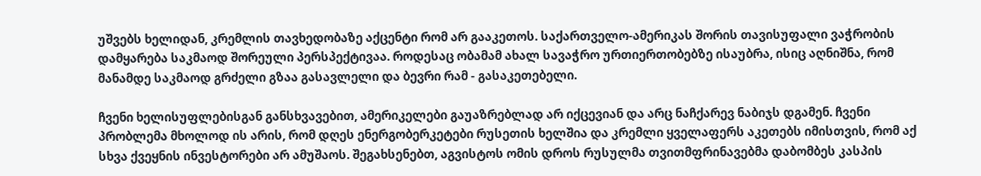უშვებს ხელიდან, კრემლის თავხედობაზე აქცენტი რომ არ გააკეთოს. საქართველო-ამერიკას შორის თავისუფალი ვაჭრობის დამყარება საკმაოდ შორეული პერსპექტივაა. როდესაც ობამამ ახალ სავაჭრო ურთიერთობებზე ისაუბრა, ისიც აღნიშნა, რომ მანამდე საკმაოდ გრძელი გზაა გასავლელი და ბევრი რამ - გასაკეთებელი.

ჩვენი ხელისუფლებისგან განსხვავებით, ამერიკელები გაუაზრებლად არ იქცევიან და არც ნაჩქარევ ნაბიჯს დგამენ. ჩვენი პრობლემა მხოლოდ ის არის, რომ დღეს ენერგობერკეტები რუსეთის ხელშია და კრემლი ყველაფერს აკეთებს იმისთვის, რომ აქ სხვა ქვეყნის ინვესტორები არ ამუშაოს. შეგახსენებთ, აგვისტოს ომის დროს რუსულმა თვითმფრინავებმა დაბომბეს კასპის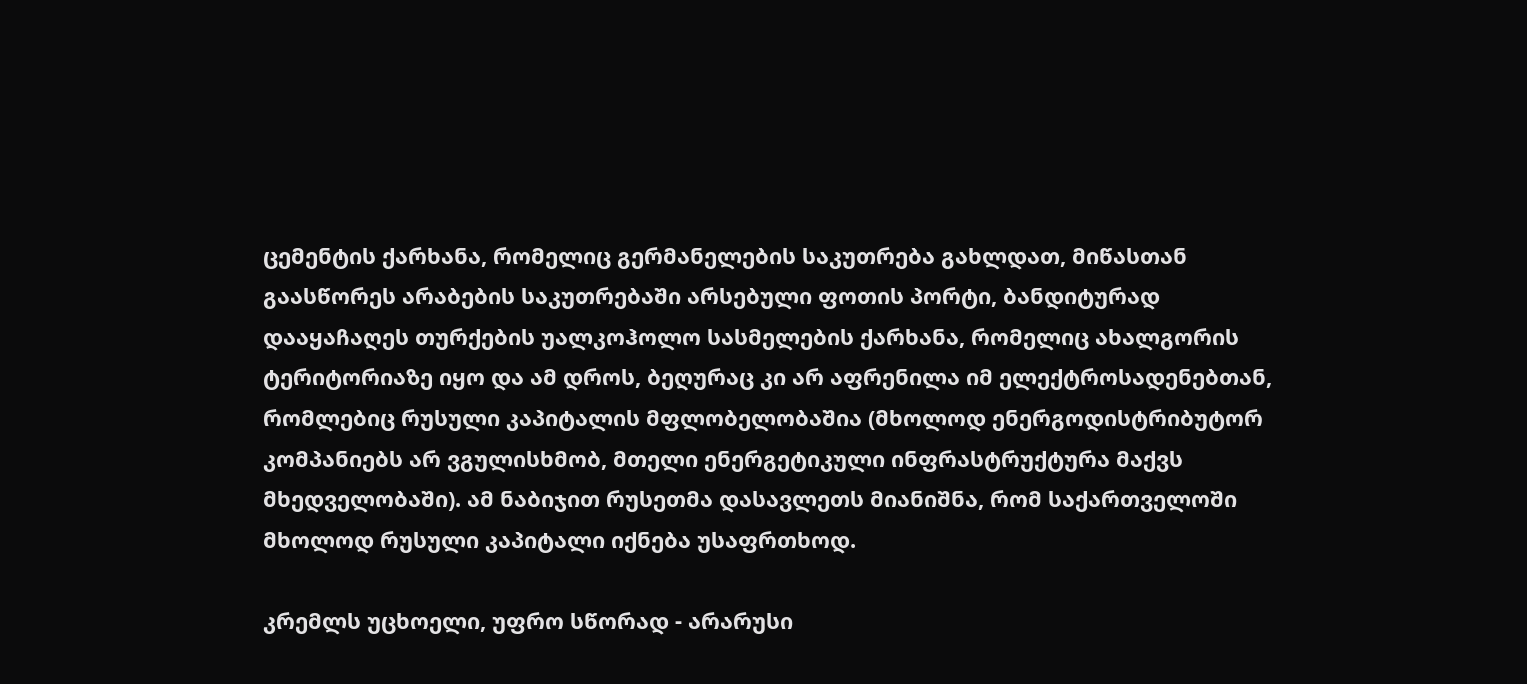ცემენტის ქარხანა, რომელიც გერმანელების საკუთრება გახლდათ, მიწასთან გაასწორეს არაბების საკუთრებაში არსებული ფოთის პორტი, ბანდიტურად დააყაჩაღეს თურქების უალკოჰოლო სასმელების ქარხანა, რომელიც ახალგორის ტერიტორიაზე იყო და ამ დროს, ბეღურაც კი არ აფრენილა იმ ელექტროსადენებთან, რომლებიც რუსული კაპიტალის მფლობელობაშია (მხოლოდ ენერგოდისტრიბუტორ კომპანიებს არ ვგულისხმობ, მთელი ენერგეტიკული ინფრასტრუქტურა მაქვს მხედველობაში). ამ ნაბიჯით რუსეთმა დასავლეთს მიანიშნა, რომ საქართველოში მხოლოდ რუსული კაპიტალი იქნება უსაფრთხოდ.

კრემლს უცხოელი, უფრო სწორად - არარუსი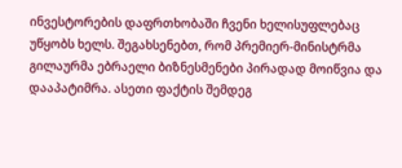ინვესტორების დაფრთხობაში ჩვენი ხელისუფლებაც უწყობს ხელს. შეგახსენებთ, რომ პრემიერ-მინისტრმა გილაურმა ებრაელი ბიზნესმენები პირადად მოიწვია და დააპატიმრა. ასეთი ფაქტის შემდეგ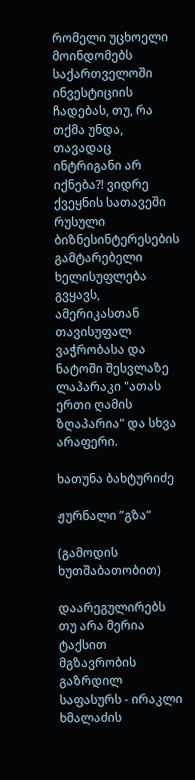რომელი უცხოელი მოინდომებს საქართველოში ინვესტიციის ჩადებას, თუ, რა თქმა უნდა, თავადაც ინტრიგანი არ იქნება?! ვიდრე ქვეყნის სათავეში რუსული ბიზნესინტერესების გამტარებელი ხელისუფლება გვყავს, ამერიკასთან თავისუფალ ვაჭრობასა და ნატოში შესვლაზე ლაპარაკი "ათას ერთი ღამის ზღაპარია" და სხვა არაფერი.

ხათუნა ბახტურიძე

ჟურნალი ”გზა”

(გამოდის ხუთშაბათობით)

დაარეგულირებს თუ არა მერია ტაქსით მგზავრობის გაზრდილ საფასურს - ირაკლი ხმალაძის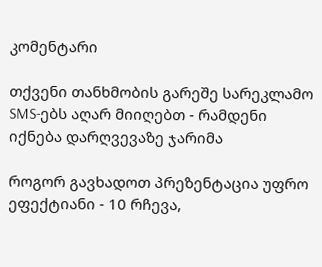კომენტარი

თქვენი თანხმობის გარეშე სარეკლამო SMS-ებს აღარ მიიღებთ - რამდენი იქნება დარღვევაზე ჯარიმა

როგორ გავხადოთ პრეზენტაცია უფრო ეფექტიანი - 10 რჩევა,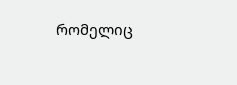რომელიც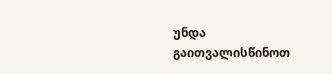უნდა გაითვალისწინოთ